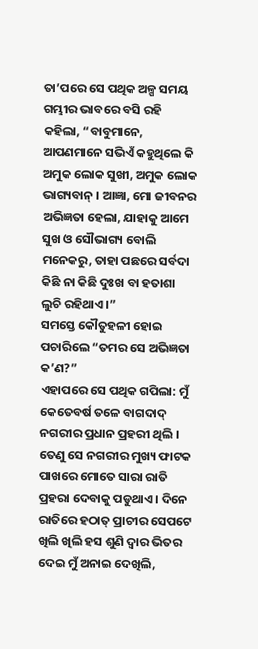ତା’ପରେ ସେ ପଥିକ ଅଳ୍ପ ସମୟ ଗମ୍ଭୀର ଭାବରେ ବସି ରହି କହିଲା, “ବାବୁମାନେ, ଆପଣମାନେ ସଭିଏଁ କହୁଥିଲେ କି ଅମୁକ ଲୋକ ସୁଖୀ, ଅମୁକ ଲୋକ ଭାଗ୍ୟବାନ୍ । ଆଜ୍ଞା, ମୋ ଜୀବନର ଅଭିଜ୍ଞତା ହେଲା, ଯାହାକୁ ଆମେ ସୁଖ ଓ ସୌଭାଗ୍ୟ ବୋଲି ମନେକରୁ, ତାହା ପଛରେ ସର୍ବଦା କିଛି ନା କିଛି ଦୁଃଖ ବା ହତାଶା ଲୁଚି ରହିଥାଏ ।”
ସମସ୍ତେ କୌତୁହଳୀ ହୋଇ ପଚାରିଲେ “ତମର ସେ ଅଭିଜ୍ଞତା କ’ଣ?”
ଏହାପରେ ସେ ପଥିକ ଗପିଲା: ମୁଁ କେତେବର୍ଷ ତଳେ ବାଗଦାଦ୍ ନଗରୀର ପ୍ରଧାନ ପ୍ରହରୀ ଥିଲି । ତେଣୁ ସେ ନଗରୀର ମୁଖ୍ୟ ଫାଟକ ପାଖରେ ମୋତେ ସାରା ରାତି ପ୍ରହରା ଦେବାକୁ ପଡୁଥାଏ । ଦିନେ ରାତିରେ ହଠାତ୍ ପ୍ରାଚୀର ସେପଟେ ଖିଲି ଖିଲି ହସ ଶୁଣି ଦ୍ୱାର ଭିତର ଦେଇ ମୁଁ ଅନାଇ ଦେଖିଲି,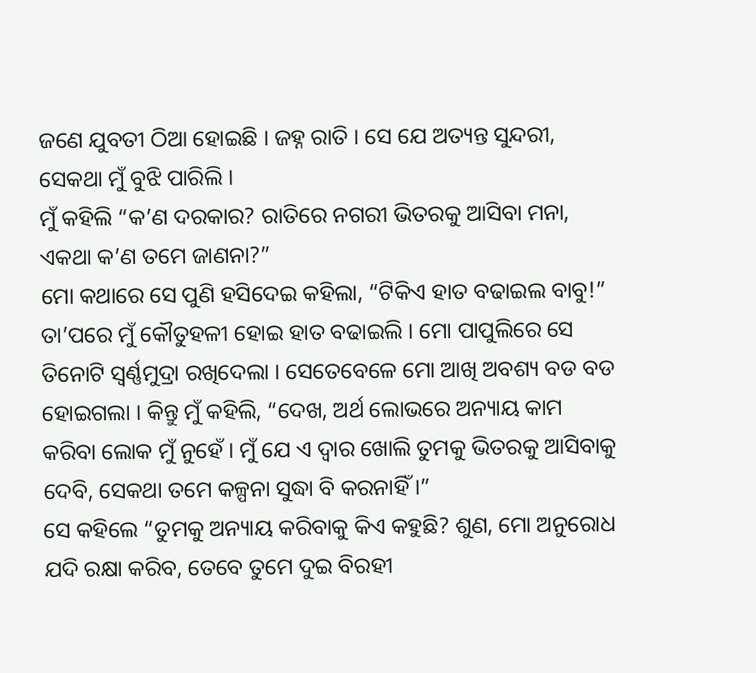ଜଣେ ଯୁବତୀ ଠିଆ ହୋଇଛି । ଜହ୍ନ ରାତି । ସେ ଯେ ଅତ୍ୟନ୍ତ ସୁନ୍ଦରୀ, ସେକଥା ମୁଁ ବୁଝି ପାରିଲି ।
ମୁଁ କହିଲି “କ’ଣ ଦରକାର? ରାତିରେ ନଗରୀ ଭିତରକୁ ଆସିବା ମନା, ଏକଥା କ’ଣ ତମେ ଜାଣନା?”
ମୋ କଥାରେ ସେ ପୁଣି ହସିଦେଇ କହିଲା, “ଟିକିଏ ହାତ ବଢାଇଲ ବାବୁ!”
ତା’ପରେ ମୁଁ କୌତୁହଳୀ ହୋଇ ହାତ ବଢାଇଲି । ମୋ ପାପୁଲିରେ ସେ ତିନୋଟି ସ୍ୱର୍ଣ୍ଣମୁଦ୍ରା ରଖିଦେଲା । ସେତେବେଳେ ମୋ ଆଖି ଅବଶ୍ୟ ବଡ ବଡ ହୋଇଗଲା । କିନ୍ତୁ ମୁଁ କହିଲି, “ଦେଖ, ଅର୍ଥ ଲୋଭରେ ଅନ୍ୟାୟ କାମ କରିବା ଲୋକ ମୁଁ ନୁହେଁ । ମୁଁ ଯେ ଏ ଦ୍ୱାର ଖୋଲି ତୁମକୁ ଭିତରକୁ ଆସିବାକୁ ଦେବି, ସେକଥା ତମେ କଳ୍ପନା ସୁଦ୍ଧା ବି କରନାହିଁ ।”
ସେ କହିଲେ “ତୁମକୁ ଅନ୍ୟାୟ କରିବାକୁ କିଏ କହୁଛି? ଶୁଣ, ମୋ ଅନୁରୋଧ ଯଦି ରକ୍ଷା କରିବ, ତେବେ ତୁମେ ଦୁଇ ବିରହୀ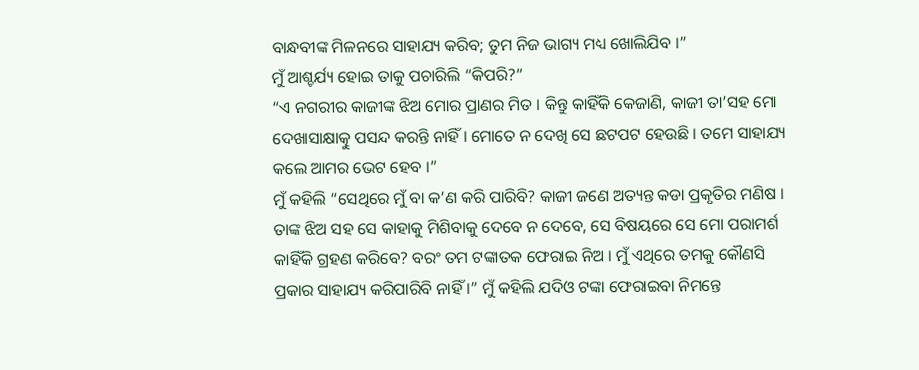ବାନ୍ଧବୀଙ୍କ ମିଳନରେ ସାହାଯ୍ୟ କରିବ; ତୁମ ନିଜ ଭାଗ୍ୟ ମଧ୍ୟ ଖୋଲିଯିବ ।”
ମୁଁ ଆଶ୍ଚର୍ଯ୍ୟ ହୋଇ ତାକୁ ପଚାରିଲି “କିପରି?”
“ଏ ନଗରୀର କାଜୀଙ୍କ ଝିଅ ମୋର ପ୍ରାଣର ମିତ । କିନ୍ତୁ କାହିଁକି କେଜାଣି, କାଜୀ ତା’ସହ ମୋ ଦେଖାସାକ୍ଷାତ୍କୁ ପସନ୍ଦ କରନ୍ତି ନାହିଁ । ମୋତେ ନ ଦେଖି ସେ ଛଟପଟ ହେଉଛି । ତମେ ସାହାଯ୍ୟ କଲେ ଆମର ଭେଟ ହେବ ।”
ମୁଁ କହିଲି “ସେଥିରେ ମୁଁ ବା କ’ଣ କରି ପାରିବି? କାଜୀ ଜଣେ ଅତ୍ୟନ୍ତ କଡା ପ୍ରକୃତିର ମଣିଷ । ତାଙ୍କ ଝିଅ ସହ ସେ କାହାକୁ ମିଶିବାକୁ ଦେବେ ନ ଦେବେ, ସେ ବିଷୟରେ ସେ ମୋ ପରାମର୍ଶ କାହିଁକି ଗ୍ରହଣ କରିବେ? ବରଂ ତମ ଟଙ୍କାତକ ଫେରାଇ ନିଅ । ମୁଁ ଏଥିରେ ତମକୁ କୌଣସି ପ୍ରକାର ସାହାଯ୍ୟ କରିପାରିବି ନାହିଁ ।” ମୁଁ କହିଲି ଯଦିଓ ଟଙ୍କା ଫେରାଇବା ନିମନ୍ତେ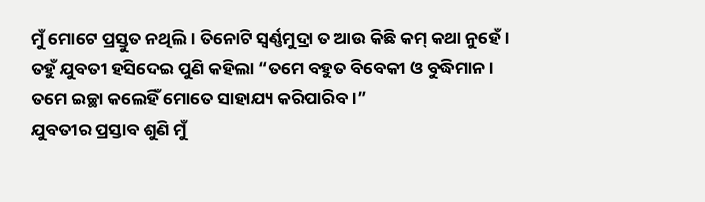ମୁଁ ମୋଟେ ପ୍ରସ୍ତୁତ ନଥିଲି । ତିନୋଟି ସ୍ୱର୍ଣ୍ଣମୁଦ୍ରା ତ ଆଉ କିଛି କମ୍ କଥା ନୁହେଁ ।
ତହୁଁ ଯୁବତୀ ହସିଦେଇ ପୁଣି କହିଲା “ତମେ ବହୁତ ବିବେକୀ ଓ ବୁଦ୍ଧିମାନ । ତମେ ଇଚ୍ଛା କଲେହିଁ ମୋତେ ସାହାଯ୍ୟ କରିପାରିବ ।”
ଯୁବତୀର ପ୍ରସ୍ତାବ ଶୁଣି ମୁଁ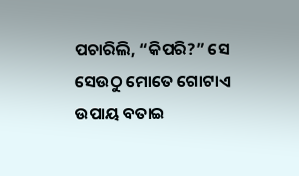ପଚାରିଲି, “କିପରି?” ସେ ସେଉଠୁ ମୋତେ ଗୋଟାଏ ଉପାୟ ବତାଇ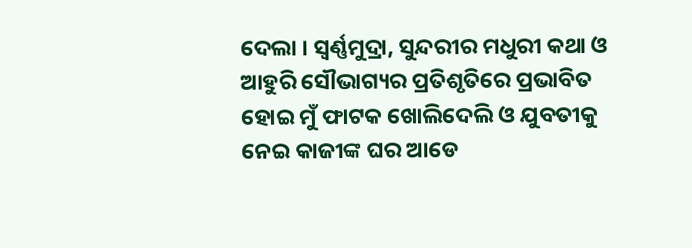ଦେଲା । ସ୍ୱର୍ଣ୍ଣମୁଦ୍ରା, ସୁନ୍ଦରୀର ମଧୁରୀ କଥା ଓ ଆହୁରି ସୌଭାଗ୍ୟର ପ୍ରତିଶୃତିରେ ପ୍ରଭାବିତ ହୋଇ ମୁଁ ଫାଟକ ଖୋଲିଦେଲି ଓ ଯୁବତୀକୁ ନେଇ କାଜୀଙ୍କ ଘର ଆଡେ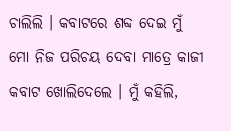ଚାଲିଲି । କବାଟରେ ଶବ୍ଦ ଦେଇ ମୁଁ ମୋ ନିଜ ପରିଚୟ ଦେବା ମାତ୍ରେ କାଜୀ କବାଟ ଖୋଲିଦେଲେ । ମୁଁ କହିଲି,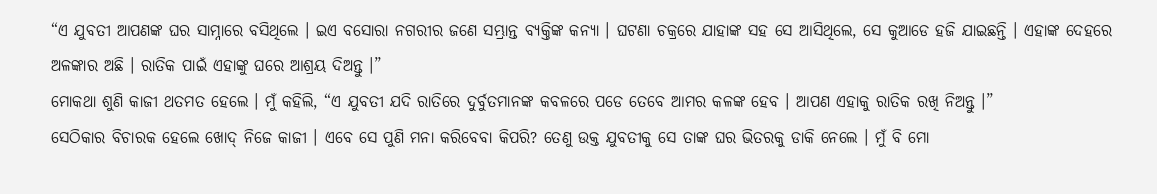“ଏ ଯୁବତୀ ଆପଣଙ୍କ ଘର ସାମ୍ନାରେ ବସିଥିଲେ । ଇଏ ବସୋରା ନଗରୀର ଜଣେ ସମ୍ଭ୍ରାନ୍ତ ବ୍ୟକ୍ତିଙ୍କ କନ୍ୟା । ଘଟଣା ଚକ୍ରରେ ଯାହାଙ୍କ ସହ ସେ ଆସିଥିଲେ, ସେ କୁଆଡେ ହଜି ଯାଇଛନ୍ତି । ଏହାଙ୍କ ଦେହରେ ଅଳଙ୍କାର ଅଛି । ରାତିକ ପାଇଁ ଏହାଙ୍କୁ ଘରେ ଆଶ୍ରୟ ଦିଅନ୍ତୁ ।”
ମୋକଥା ଶୁଣି କାଜୀ ଥତମତ ହେଲେ । ମୁଁ କହିଲି, “ଏ ଯୁବତୀ ଯଦି ରାତିରେ ଦୁର୍ବୁତମାନଙ୍କ କବଳରେ ପଡେ ତେବେ ଆମର କଳଙ୍କ ହେବ । ଆପଣ ଏହାକୁ ରାତିକ ରଖି ନିଅନ୍ତୁ ।”
ସେଠିକାର ବିଚାରକ ହେଲେ ଖୋଦ୍ ନିଜେ କାଜୀ । ଏବେ ସେ ପୁଣି ମନା କରିବେବା କିପରି? ତେଣୁ ଉକ୍ତ ଯୁବତୀକୁ ସେ ତାଙ୍କ ଘର ଭିତରକୁ ଡାକି ନେଲେ । ମୁଁ ବି ମୋ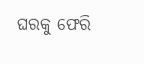ଘରକୁ ଫେରି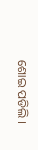ଶୋଇ ପଡିଲି ।